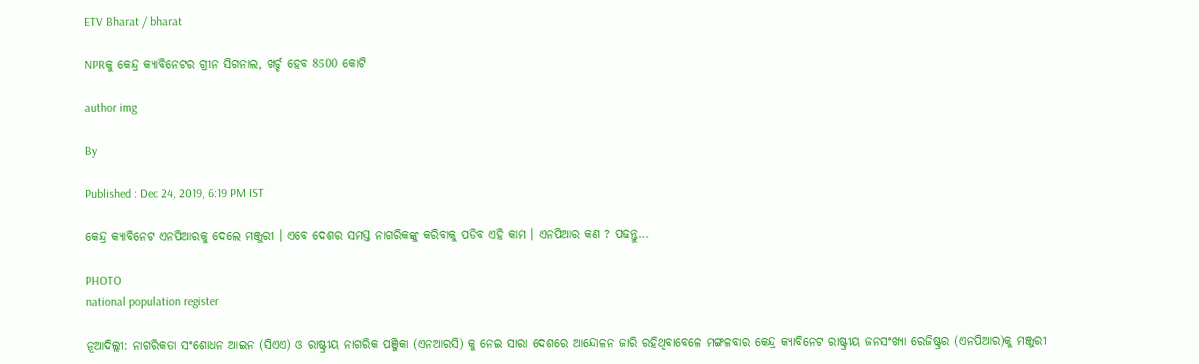ETV Bharat / bharat

NPRକୁ କେନ୍ଦ୍ର କ୍ୟାବିନେଟର ଗ୍ରୀନ ସିଗନାଲ, ଖର୍ଚ୍ଚ ହେବ 8500 କୋଟି

author img

By

Published : Dec 24, 2019, 6:19 PM IST

କେନ୍ଦ୍ର କ୍ୟାବିନେଟ ଏନପିଆରକୁ ଦେଲେ ମଞ୍ଜୁରୀ । ଏବେ ଦେଶର ସମସ୍ତ ନାଗରିକଙ୍କୁ କରିବାକୁ ପଡିବ ଏହି କାମ । ଏନପିଆର କଣ ? ପଢନ୍ତୁ...

PHOTO
national population register

ନୂଆଦିଲ୍ଲୀ: ନାଗରିକତା ସଂଶୋଧନ ଆଇନ (ସିଏଏ) ଓ ରାଷ୍ଟ୍ରୀୟ ନାଗରିକ ପଞ୍ଜିକା (ଏନଆରସି) କୁ ନେଇ ସାରା ଦେଶରେ ଆନ୍ଦୋଳନ ଜାରି ରହିଥିବାବେଳେ ମଙ୍ଗଳବାର କେନ୍ଦ୍ର କ୍ୟାବିନେଟ ରାଷ୍ଟ୍ରୀୟ ଜନସଂଖ୍ୟା ରେଜିଷ୍ଟ୍ରର (ଏନପିଆର)କୁ ମଞ୍ଜୁରୀ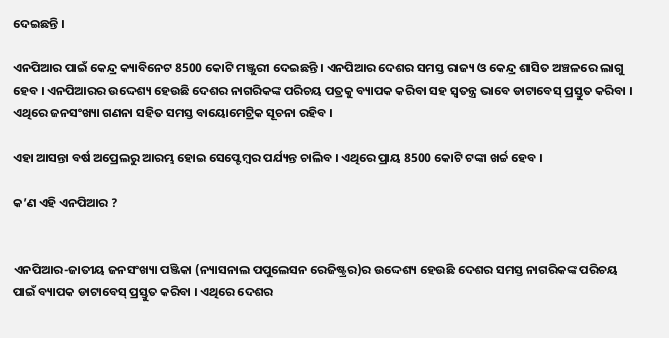ଦେଇଛନ୍ତି ।

ଏନପିଆର ପାଇଁ କେନ୍ଦ୍ର କ୍ୟାବିନେଟ 8500 କୋଟି ମଞ୍ଜୁରୀ ଦେଇଛନ୍ତି । ଏନପିଆର ଦେଶର ସମସ୍ତ ରାଜ୍ୟ ଓ କେନ୍ଦ୍ର ଶାସିତ ଅଞ୍ଚଳରେ ଲାଗୁ ହେବ । ଏନପିଆରର ଉଦ୍ଦେଶ୍ୟ ହେଉଛି ଦେଶର ନାଗରିକଙ୍କ ପରିଚୟ ପତ୍ରକୁ ବ୍ୟାପକ କରିବା ସହ ସ୍ବତନ୍ତ୍ର ଭାବେ ଡାଟାବେସ୍ ପ୍ରସ୍ତୁତ କରିବା । ଏଥିରେ ଜନସଂଖ୍ୟା ଗଣନା ସହିତ ସମସ୍ତ ବାୟୋମେଟ୍ରିକ ସୂଚନା ରହିବ ।

ଏହା ଆସନ୍ତା ବର୍ଷ ଅପ୍ରେଲରୁ ଆରମ୍ଭ ହୋଇ ସେପ୍ଟେମ୍ବର ପର୍ଯ୍ୟନ୍ତ ଚାଲିବ । ଏଥିରେ ପ୍ରାୟ 8500 କୋଟି ଟଙ୍କା ଖର୍ଚ୍ଚ ହେବ ।

କ’ଣ ଏହି ଏନପିଆର ?


ଏନପିଆର-ଜାତୀୟ ଜନସଂଖ୍ୟା ପଞ୍ଜିକା (ନ୍ୟାସନାଲ ପପୁଲେସନ ରେଜିଷ୍ଟ୍ରର)ର ଉଦ୍ଦେଶ୍ୟ ହେଉଛି ଦେଶର ସମସ୍ତ ନାଗରିକଙ୍କ ପରିଚୟ ପାଇଁ ବ୍ୟାପକ ଡାଟାବେସ୍ ପ୍ରସ୍ତୁତ କରିବା । ଏଥିରେ ଦେଶର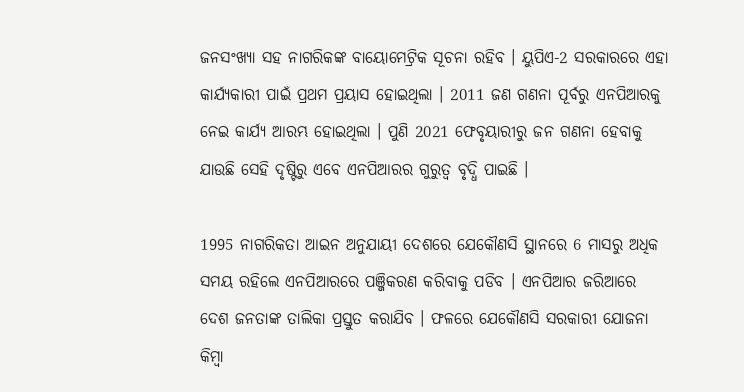ଜନସଂଖ୍ୟା ସହ ନାଗରିକଙ୍କ ବାୟୋମେଟ୍ରିକ ସୂଚନା ରହିବ । ୟୁପିଏ-2 ସରକାରରେ ଏହା କାର୍ଯ୍ୟକାରୀ ପାଇଁ ପ୍ରଥମ ପ୍ରୟାସ ହୋଇଥିଲା । 2011 ଜଣ ଗଣନା ପୂର୍ବରୁ ଏନପିଆରକୁ ନେଇ କାର୍ଯ୍ୟ ଆରମ୍ଭ ହୋଇଥିଲା । ପୁଣି 2021 ଫେବୃୟାରୀରୁ ଜନ ଗଣନା ହେବାକୁ ଯାଉଛି ସେହି ଦୃଷ୍ଟିରୁ ଏବେ ଏନପିଆରର ଗୁରୁତ୍ବ ବୃଦ୍ଧି ପାଇଛି ।

1995 ନାଗରିକତା ଆଇନ ଅନୁଯାୟୀ ଦେଶରେ ଯେକୌଣସି ସ୍ଥାନରେ 6 ମାସରୁ ଅଧିକ ସମୟ ରହିଲେ ଏନପିଆରରେ ପଞ୍ଜିକରଣ କରିବାକୁ ପଡିବ । ଏନପିଆର ଜରିଆରେ ଦେଶ ଜନତାଙ୍କ ତାଲିକା ପ୍ରସ୍ତୁତ କରାଯିବ । ଫଳରେ ଯେକୌଣସି ସରକାରୀ ଯୋଜନା କିମ୍ବା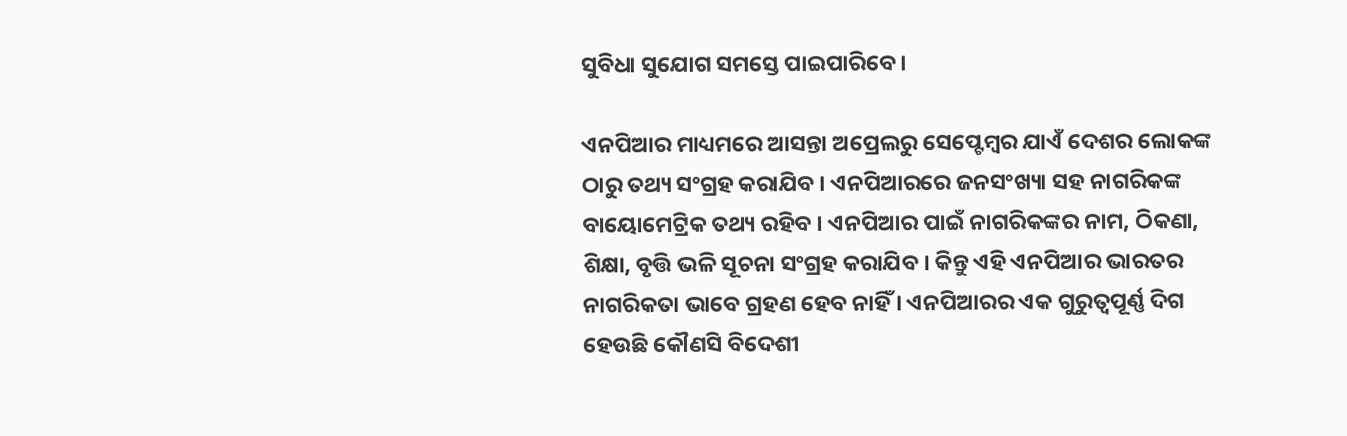ସୁବିଧା ସୁଯୋଗ ସମସ୍ତେ ପାଇପାରିବେ ।

ଏନପିଆର ମାଧ୍ୟମରେ ଆସନ୍ତା ଅପ୍ରେଲରୁ ସେପ୍ଟେମ୍ବର ଯାଏଁ ଦେଶର ଲୋକଙ୍କ ଠାରୁ ତଥ୍ୟ ସଂଗ୍ରହ କରାଯିବ । ଏନପିଆରରେ ଜନସଂଖ୍ୟା ସହ ନାଗରିକଙ୍କ ବାୟୋମେଟ୍ରିକ ତଥ୍ୟ ରହିବ । ଏନପିଆର ପାଇଁ ନାଗରିକଙ୍କର ନାମ, ଠିକଣା, ଶିକ୍ଷା, ବୃତ୍ତି ଭଳି ସୂଚନା ସଂଗ୍ରହ କରାଯିବ । କିନ୍ତୁ ଏହି ଏନପିଆର ଭାରତର ନାଗରିକତା ଭାବେ ଗ୍ରହଣ ହେବ ନାହିଁ । ଏନପିଆରର ଏକ ଗୁରୁତ୍ବପୂର୍ଣ୍ଣ ଦିଗ ହେଉଛି କୌଣସି ବିଦେଶୀ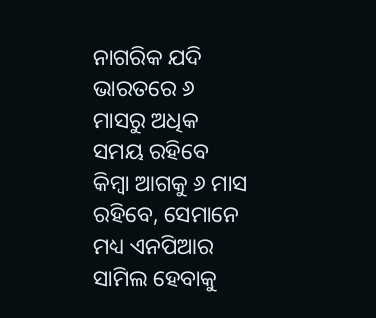ନାଗରିକ ଯଦି ଭାରତରେ ୬ ମାସରୁ ଅଧିକ ସମୟ ରହିବେ କିମ୍ବା ଆଗକୁ ୬ ମାସ ରହିବେ, ସେମାନେ ମଧ୍ୟ ଏନପିଆର ସାମିଲ ହେବାକୁ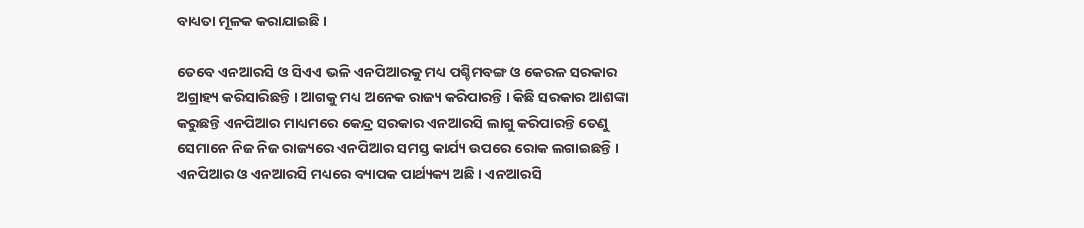ବାଧ୍ୟତା ମୂଳକ କରାଯାଇଛି ।

ତେବେ ଏନଆରସି ଓ ସିଏଏ ଭଳି ଏନପିଆରକୁ ମଧ୍ୟ ପଶ୍ଚିମବଙ୍ଗ ଓ କେରଳ ସରକାର ଅଗ୍ରାହ୍ୟ କରିସାରିଛନ୍ତି । ଆଗକୁ ମଧ୍ୟ ଅନେକ ରାଜ୍ୟ କରିପାରନ୍ତି । କିଛି ସରକାର ଆଶଙ୍କା କରୁଛନ୍ତି ଏନପିଆର ମାଧ୍ୟମରେ କେନ୍ଦ୍ର ସରକାର ଏନଆରସି ଲାଗୁ କରିପାରନ୍ତି ତେଣୁ ସେମାନେ ନିଜ ନିଜ ରାଜ୍ୟରେ ଏନପିଆର ସମସ୍ତ କାର୍ଯ୍ୟ ଉପରେ ରୋକ ଲଗାଇଛନ୍ତି । ଏନପିଆର ଓ ଏନଆରସି ମଧ୍ୟରେ ବ୍ୟାପକ ପାର୍ଥ୍ୟକ୍ୟ ଅଛି । ଏନଆରସି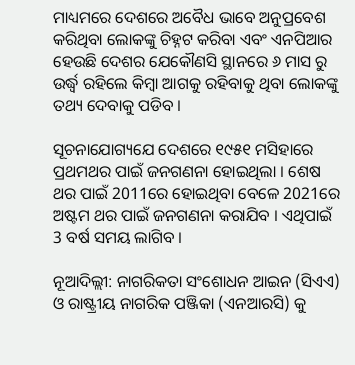ମାଧ୍ୟମରେ ଦେଶରେ ଅବୈଧ ଭାବେ ଅନୁପ୍ରବେଶ କରିଥିବା ଲୋକଙ୍କୁ ଚିହ୍ନଟ କରିବା ଏବଂ ଏନପିଆର ହେଉଛି ଦେଶର ଯେକୌଣସି ସ୍ଥାନରେ ୬ ମାସ ରୁ ଉର୍ଦ୍ଧ୍ବ ରହିଲେ କିମ୍ବା ଆଗକୁ ରହିବାକୁ ଥିବା ଲୋକଙ୍କୁ ତଥ୍ୟ ଦେବାକୁ ପଡିବ ।

ସୂଚନାଯୋଗ୍ୟଯେ ଦେଶରେ ୧୯୫୧ ମସିହାରେ ପ୍ରଥମଥର ପାଇଁ ଜନଗଣନା ହୋଇଥିଲା । ଶେଷ ଥର ପାଇଁ 2011ରେ ହୋଇଥିବା ବେଳେ 2021ରେ ଅଷ୍ଟମ ଥର ପାଇଁ ଜନଗଣନା କରାଯିବ । ଏଥିପାଇଁ 3 ବର୍ଷ ସମୟ ଲାଗିବ ।

ନୂଆଦିଲ୍ଲୀ: ନାଗରିକତା ସଂଶୋଧନ ଆଇନ (ସିଏଏ) ଓ ରାଷ୍ଟ୍ରୀୟ ନାଗରିକ ପଞ୍ଜିକା (ଏନଆରସି) କୁ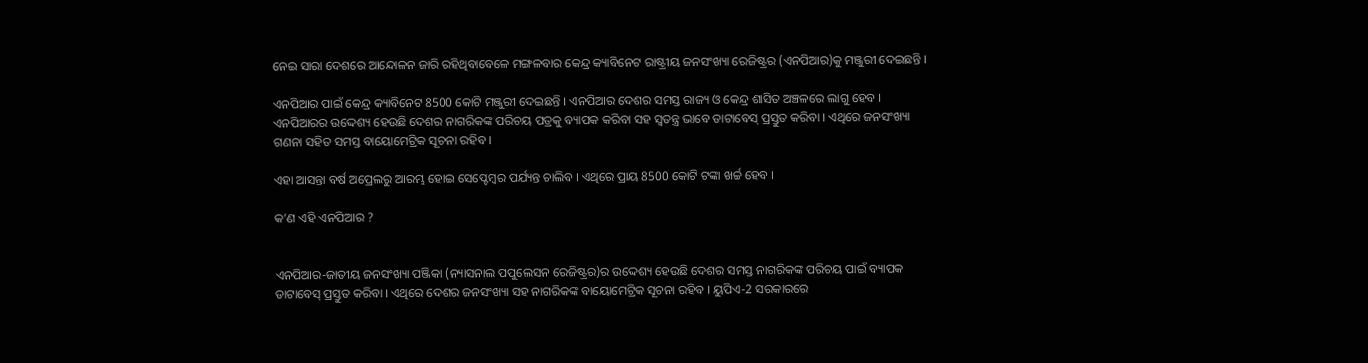ନେଇ ସାରା ଦେଶରେ ଆନ୍ଦୋଳନ ଜାରି ରହିଥିବାବେଳେ ମଙ୍ଗଳବାର କେନ୍ଦ୍ର କ୍ୟାବିନେଟ ରାଷ୍ଟ୍ରୀୟ ଜନସଂଖ୍ୟା ରେଜିଷ୍ଟ୍ରର (ଏନପିଆର)କୁ ମଞ୍ଜୁରୀ ଦେଇଛନ୍ତି ।

ଏନପିଆର ପାଇଁ କେନ୍ଦ୍ର କ୍ୟାବିନେଟ 8500 କୋଟି ମଞ୍ଜୁରୀ ଦେଇଛନ୍ତି । ଏନପିଆର ଦେଶର ସମସ୍ତ ରାଜ୍ୟ ଓ କେନ୍ଦ୍ର ଶାସିତ ଅଞ୍ଚଳରେ ଲାଗୁ ହେବ । ଏନପିଆରର ଉଦ୍ଦେଶ୍ୟ ହେଉଛି ଦେଶର ନାଗରିକଙ୍କ ପରିଚୟ ପତ୍ରକୁ ବ୍ୟାପକ କରିବା ସହ ସ୍ବତନ୍ତ୍ର ଭାବେ ଡାଟାବେସ୍ ପ୍ରସ୍ତୁତ କରିବା । ଏଥିରେ ଜନସଂଖ୍ୟା ଗଣନା ସହିତ ସମସ୍ତ ବାୟୋମେଟ୍ରିକ ସୂଚନା ରହିବ ।

ଏହା ଆସନ୍ତା ବର୍ଷ ଅପ୍ରେଲରୁ ଆରମ୍ଭ ହୋଇ ସେପ୍ଟେମ୍ବର ପର୍ଯ୍ୟନ୍ତ ଚାଲିବ । ଏଥିରେ ପ୍ରାୟ 8500 କୋଟି ଟଙ୍କା ଖର୍ଚ୍ଚ ହେବ ।

କ’ଣ ଏହି ଏନପିଆର ?


ଏନପିଆର-ଜାତୀୟ ଜନସଂଖ୍ୟା ପଞ୍ଜିକା (ନ୍ୟାସନାଲ ପପୁଲେସନ ରେଜିଷ୍ଟ୍ରର)ର ଉଦ୍ଦେଶ୍ୟ ହେଉଛି ଦେଶର ସମସ୍ତ ନାଗରିକଙ୍କ ପରିଚୟ ପାଇଁ ବ୍ୟାପକ ଡାଟାବେସ୍ ପ୍ରସ୍ତୁତ କରିବା । ଏଥିରେ ଦେଶର ଜନସଂଖ୍ୟା ସହ ନାଗରିକଙ୍କ ବାୟୋମେଟ୍ରିକ ସୂଚନା ରହିବ । ୟୁପିଏ-2 ସରକାରରେ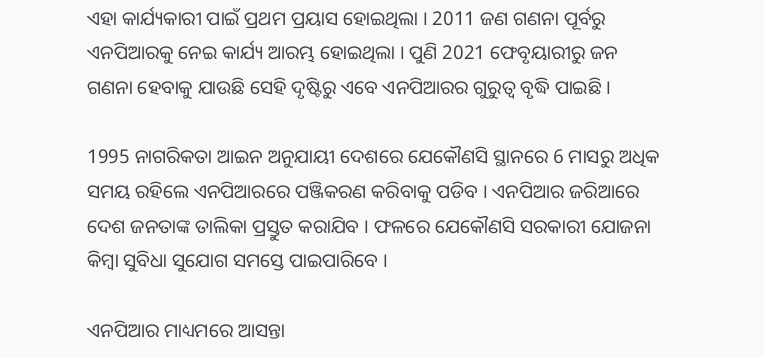ଏହା କାର୍ଯ୍ୟକାରୀ ପାଇଁ ପ୍ରଥମ ପ୍ରୟାସ ହୋଇଥିଲା । 2011 ଜଣ ଗଣନା ପୂର୍ବରୁ ଏନପିଆରକୁ ନେଇ କାର୍ଯ୍ୟ ଆରମ୍ଭ ହୋଇଥିଲା । ପୁଣି 2021 ଫେବୃୟାରୀରୁ ଜନ ଗଣନା ହେବାକୁ ଯାଉଛି ସେହି ଦୃଷ୍ଟିରୁ ଏବେ ଏନପିଆରର ଗୁରୁତ୍ବ ବୃଦ୍ଧି ପାଇଛି ।

1995 ନାଗରିକତା ଆଇନ ଅନୁଯାୟୀ ଦେଶରେ ଯେକୌଣସି ସ୍ଥାନରେ 6 ମାସରୁ ଅଧିକ ସମୟ ରହିଲେ ଏନପିଆରରେ ପଞ୍ଜିକରଣ କରିବାକୁ ପଡିବ । ଏନପିଆର ଜରିଆରେ ଦେଶ ଜନତାଙ୍କ ତାଲିକା ପ୍ରସ୍ତୁତ କରାଯିବ । ଫଳରେ ଯେକୌଣସି ସରକାରୀ ଯୋଜନା କିମ୍ବା ସୁବିଧା ସୁଯୋଗ ସମସ୍ତେ ପାଇପାରିବେ ।

ଏନପିଆର ମାଧ୍ୟମରେ ଆସନ୍ତା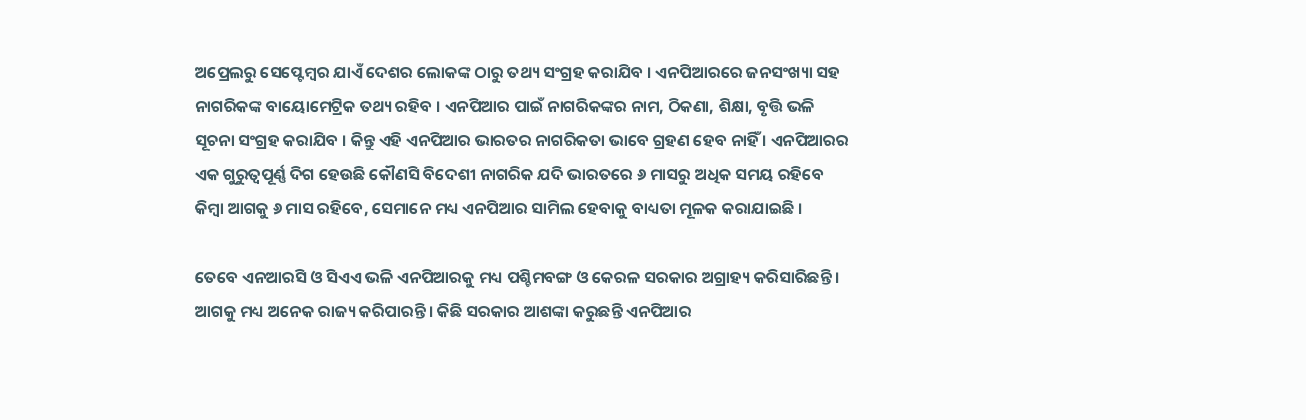ଅପ୍ରେଲରୁ ସେପ୍ଟେମ୍ବର ଯାଏଁ ଦେଶର ଲୋକଙ୍କ ଠାରୁ ତଥ୍ୟ ସଂଗ୍ରହ କରାଯିବ । ଏନପିଆରରେ ଜନସଂଖ୍ୟା ସହ ନାଗରିକଙ୍କ ବାୟୋମେଟ୍ରିକ ତଥ୍ୟ ରହିବ । ଏନପିଆର ପାଇଁ ନାଗରିକଙ୍କର ନାମ, ଠିକଣା, ଶିକ୍ଷା, ବୃତ୍ତି ଭଳି ସୂଚନା ସଂଗ୍ରହ କରାଯିବ । କିନ୍ତୁ ଏହି ଏନପିଆର ଭାରତର ନାଗରିକତା ଭାବେ ଗ୍ରହଣ ହେବ ନାହିଁ । ଏନପିଆରର ଏକ ଗୁରୁତ୍ବପୂର୍ଣ୍ଣ ଦିଗ ହେଉଛି କୌଣସି ବିଦେଶୀ ନାଗରିକ ଯଦି ଭାରତରେ ୬ ମାସରୁ ଅଧିକ ସମୟ ରହିବେ କିମ୍ବା ଆଗକୁ ୬ ମାସ ରହିବେ, ସେମାନେ ମଧ୍ୟ ଏନପିଆର ସାମିଲ ହେବାକୁ ବାଧ୍ୟତା ମୂଳକ କରାଯାଇଛି ।

ତେବେ ଏନଆରସି ଓ ସିଏଏ ଭଳି ଏନପିଆରକୁ ମଧ୍ୟ ପଶ୍ଚିମବଙ୍ଗ ଓ କେରଳ ସରକାର ଅଗ୍ରାହ୍ୟ କରିସାରିଛନ୍ତି । ଆଗକୁ ମଧ୍ୟ ଅନେକ ରାଜ୍ୟ କରିପାରନ୍ତି । କିଛି ସରକାର ଆଶଙ୍କା କରୁଛନ୍ତି ଏନପିଆର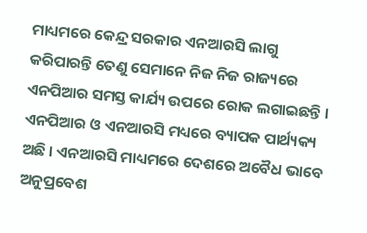ମାଧ୍ୟମରେ କେନ୍ଦ୍ର ସରକାର ଏନଆରସି ଲାଗୁ କରିପାରନ୍ତି ତେଣୁ ସେମାନେ ନିଜ ନିଜ ରାଜ୍ୟରେ ଏନପିଆର ସମସ୍ତ କାର୍ଯ୍ୟ ଉପରେ ରୋକ ଲଗାଇଛନ୍ତି । ଏନପିଆର ଓ ଏନଆରସି ମଧ୍ୟରେ ବ୍ୟାପକ ପାର୍ଥ୍ୟକ୍ୟ ଅଛି । ଏନଆରସି ମାଧ୍ୟମରେ ଦେଶରେ ଅବୈଧ ଭାବେ ଅନୁପ୍ରବେଶ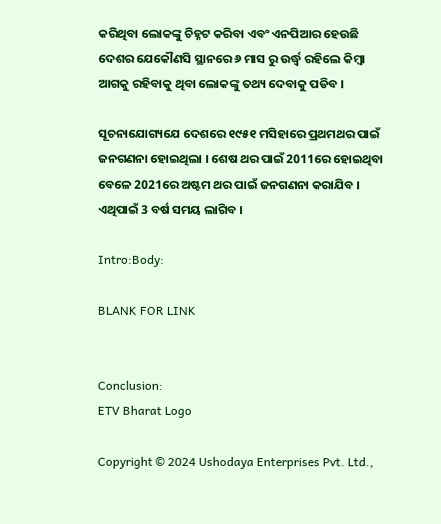କରିଥିବା ଲୋକଙ୍କୁ ଚିହ୍ନଟ କରିବା ଏବଂ ଏନପିଆର ହେଉଛି ଦେଶର ଯେକୌଣସି ସ୍ଥାନରେ ୬ ମାସ ରୁ ଉର୍ଦ୍ଧ୍ବ ରହିଲେ କିମ୍ବା ଆଗକୁ ରହିବାକୁ ଥିବା ଲୋକଙ୍କୁ ତଥ୍ୟ ଦେବାକୁ ପଡିବ ।

ସୂଚନାଯୋଗ୍ୟଯେ ଦେଶରେ ୧୯୫୧ ମସିହାରେ ପ୍ରଥମଥର ପାଇଁ ଜନଗଣନା ହୋଇଥିଲା । ଶେଷ ଥର ପାଇଁ 2011ରେ ହୋଇଥିବା ବେଳେ 2021ରେ ଅଷ୍ଟମ ଥର ପାଇଁ ଜନଗଣନା କରାଯିବ । ଏଥିପାଇଁ 3 ବର୍ଷ ସମୟ ଲାଗିବ ।

Intro:Body:

BLANK FOR LINK


Conclusion:
ETV Bharat Logo

Copyright © 2024 Ushodaya Enterprises Pvt. Ltd.,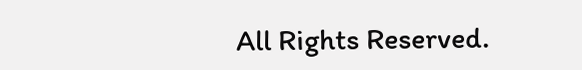All Rights Reserved.